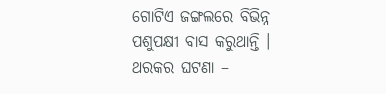ଗୋଟିଏ ଜଙ୍ଗଲରେ ବିଭିନ୍ନ ପଶୁପକ୍ଷୀ ବାସ କରୁଥାନ୍ତି । ଥରକର ଘଟଣା –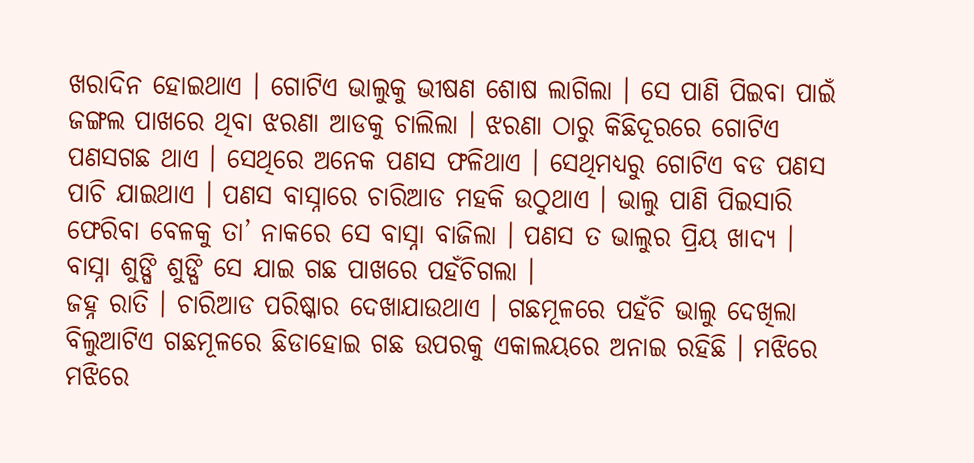ଖରାଦିନ ହୋଇଥାଏ । ଗୋଟିଏ ଭାଲୁକୁ ଭୀଷଣ ଶୋଷ ଲାଗିଲା । ସେ ପାଣି ପିଇବା ପାଇଁ ଜଙ୍ଗଲ ପାଖରେ ଥିବା ଝରଣା ଆଡକୁ ଚାଲିଲା । ଝରଣା ଠାରୁ କିଛିଦୂରରେ ଗୋଟିଏ ପଣସଗଛ ଥାଏ । ସେଥିରେ ଅନେକ ପଣସ ଫଳିଥାଏ । ସେଥିମଧ୍ୟରୁ ଗୋଟିଏ ବଡ ପଣସ ପାଚି ଯାଇଥାଏ । ପଣସ ବାସ୍ନାରେ ଚାରିଆଡ ମହକି ଉଠୁଥାଏ । ଭାଲୁ ପାଣି ପିଇସାରି ଫେରିବା ବେଳକୁ ତା’ ନାକରେ ସେ ବାସ୍ନା ବାଜିଲା । ପଣସ ତ ଭାଲୁର ପ୍ରିୟ ଖାଦ୍ୟ । ବାସ୍ନା ଶୁଙ୍ଘି ଶୁଙ୍ଘି ସେ ଯାଇ ଗଛ ପାଖରେ ପହଁଚିଗଲା ।
ଜହ୍ନ ରାତି । ଚାରିଆଡ ପରିଷ୍କାର ଦେଖାଯାଉଥାଏ । ଗଛମୂଳରେ ପହଁଚି ଭାଲୁ ଦେଖିଲା ବିଲୁଆଟିଏ ଗଛମୂଳରେ ଛିଡାହୋଇ ଗଛ ଉପରକୁ ଏକାଲୟରେ ଅନାଇ ରହିଛି । ମଝିରେ ମଝିରେ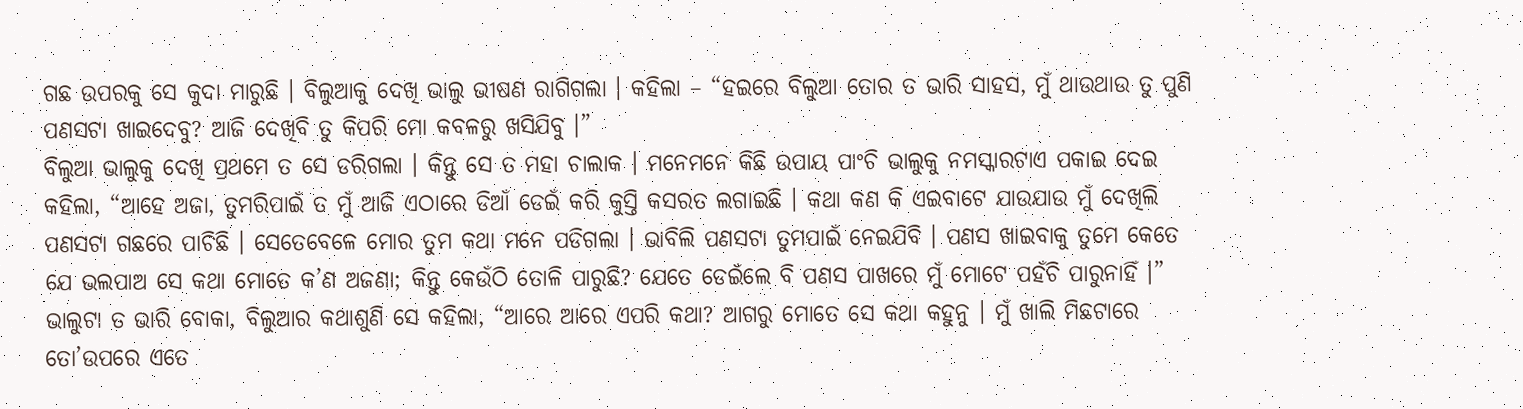ଗଛ ଉପରକୁ ସେ କୁଦା ମାରୁଛି । ବିଲୁଆକୁ ଦେଖି ଭାଲୁ ଭୀଷଣ ରାଗିଗଲା । କହିଲା – “ହଇରେ ବିଲୁଆ ତୋର ତ ଭାରି ସାହସ, ମୁଁ ଥାଉଥାଉ ତୁ ପୁଣି ପଣସଟା ଖାଇଦେବୁ? ଆଜି ଦେଖିବି ତୁ କିପରି ମୋ କବଳରୁ ଖସିଯିବୁ ।”
ବିଲୁଆ ଭାଲୁକୁ ଦେଖି ପ୍ରଥମେ ତ ସେ ଡରିଗଲା । କିନ୍ତୁ ସେ ତ ମହା ଚାଲାକ । ମନେମନେ କିଛି ଉପାୟ ପାଂଚି ଭାଲୁକୁ ନମସ୍କାରଟାଏ ପକାଇ ଦେଇ କହିଲା, “ଆହେ ଅଜା, ତୁମରିପାଇଁ ତ ମୁଁ ଆଜି ଏଠାରେ ଡିଆଁ ଡେଇଁ କରି କୁସ୍ତି କସରତ ଲଗାଇଛି । କଥା କଣ କି ଏଇବାଟେ ଯାଉଯାଉ ମୁଁ ଦେଖିଲି ପଣସଟା ଗଛରେ ପାଚିଛି । ସେତେବେଳେ ମୋର ତୁମ କଥା ମନେ ପଡିଗଲା । ଭାବିଲି ପଣସଟା ତୁମପାଇଁ ନେଇଯିବି । ପଣସ ଖାଇବାକୁ ତୁମେ କେତେ ଯେ ଭଲପାଅ ସେ କଥା ମୋତେ କ’ଣ ଅଜଣା; କିନ୍ତୁ କେଉଁଠି ତୋଳି ପାରୁଛି? ଯେତେ ଡେଇଁଲେ ବି ପଣସ ପାଖରେ ମୁଁ ମୋଟେ ପହଁଚି ପାରୁନାହିଁ ।”
ଭାଲୁଟା ତ ଭାରି ବୋକା, ବିଲୁଆର କଥାଶୁଣି ସେ କହିଲା, “ଆରେ ଆରେ ଏପରି କଥା? ଆଗରୁ ମୋତେ ସେ କଥା କହୁନୁ । ମୁଁ ଖାଲି ମିଛଟାରେ ତୋ’ଉପରେ ଏତେ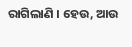ରାଗିଲାଣି । ହେଉ, ଆଉ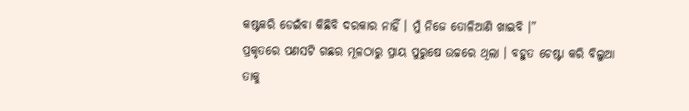କଷ୍ଟକରି ଡେଇଁବା କିଛିବି ଦରକାର ନାହିଁ । ମୁଁ ନିଜେ ତୋଳିଆଣି ଖାଇବି ।”
ପ୍ରକୃତରେ ପଣସଟି ଗଛର ମୂଳଠାରୁ ପ୍ରାୟ ପୁରୁଷେ ଉଚ୍ଚରେ ଥିଲା । ବହୁତ ଚେଷ୍ଟା କରି ବିଲୁଆ ତାକୁ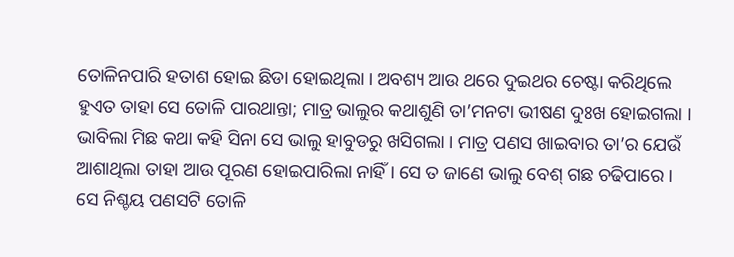ତୋଳିନପାରି ହତାଶ ହୋଇ ଛିଡା ହୋଇଥିଲା । ଅବଶ୍ୟ ଆଉ ଥରେ ଦୁଇଥର ଚେଷ୍ଟା କରିଥିଲେ ହୁଏତ ତାହା ସେ ତୋଳି ପାରଥାନ୍ତା; ମାତ୍ର ଭାଲୁର କଥାଶୁଣି ତା’ମନଟା ଭୀଷଣ ଦୁଃଖ ହୋଇଗଲା । ଭାବିଲା ମିଛ କଥା କହି ସିନା ସେ ଭାଲୁ ହାବୁଡରୁ ଖସିଗଲା । ମାତ୍ର ପଣସ ଖାଇବାର ତା’ର ଯେଉଁ ଆଶାଥିଲା ତାହା ଆଉ ପୂରଣ ହୋଇପାରିଲା ନାହିଁ । ସେ ତ ଜାଣେ ଭାଲୁ ବେଶ୍ ଗଛ ଚଢିପାରେ । ସେ ନିଶ୍ଚୟ ପଣସଟି ତୋଳି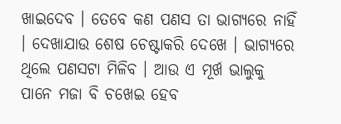ଖାଇଦେବ । ତେବେ କଣ ପଣସ ତା ଭାଗ୍ୟରେ ନାହିଁ । ଦେଖାଯାଉ ଶେଷ ଚେଷ୍ଟାକରି ଦେଖେ । ଭାଗ୍ୟରେ ଥିଲେ ପଣସଟା ମିଳିବ । ଆଉ ଏ ମୂର୍ଖ ଭାଲୁକୁ ପାନେ ମଜା ବି ଚଖେଇ ହେବ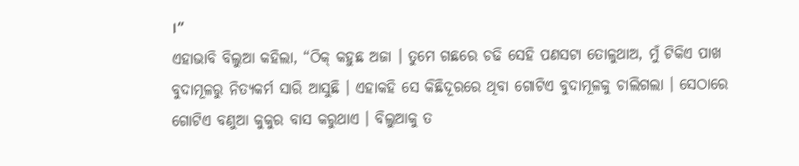।”
ଏହାଭାବି ବିଲୁଆ କହିଲା, “ଠିକ୍ କହୁଛ ଅଜା । ତୁମେ ଗଛରେ ଚଢି ସେହି ପଣସଟା ତୋଳୁଥାଅ, ମୁଁ ଟିକିଏ ପାଖ ବୁଦାମୂଳରୁ ନିତ୍ୟକର୍ମ ସାରି ଆସୁଛି । ଏହାକହି ସେ କିଛିଦୂରରେ ଥିବା ଗୋଟିଏ ବୁଦାମୂଳକୁ ଚାଲିଗଲା । ସେଠାରେ ଗୋଟିଏ ବଣୁଆ କୁକୁର ବାସ କରୁଥାଏ । ବିଲୁଆକୁ ତ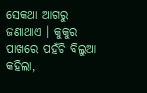ସେକଥା ଆଗରୁ ଜଣାଥାଏ । କୁକୁର ପାଖରେ ପହଁଚି ବିଲୁଆ କହିଲା,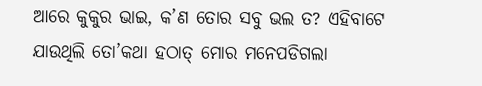ଆରେ କୁକୁର ଭାଇ, କ’ଣ ତୋର ସବୁ ଭଲ ତ? ଏହିବାଟେ ଯାଉଥିଲି ତୋ’କଥା ହଠାତ୍ ମୋର ମନେପଡିଗଲା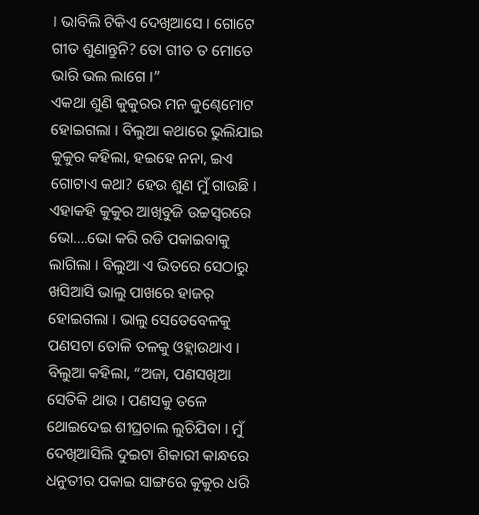। ଭାବିଲି ଟିକିଏ ଦେଖିଆସେ । ଗୋଟେ ଗୀତ ଶୁଣାନ୍ତୁନି? ତୋ ଗୀତ ତ ମୋତେ ଭାରି ଭଲ ଲାଗେ ।”
ଏକଥା ଶୁଣି କୁକୁରର ମନ କୁଣ୍ଢେମୋଟ ହୋଇଗଲା । ବିଲୁଆ କଥାରେ ଭୁଲିଯାଇ କୁକୁର କହିଲା, ହଇହେ ନନା, ଇଏ ଗୋଟାଏ କଥା? ହେଉ ଶୁଣ ମୁଁ ଗାଉଛି ।
ଏହାକହି କୁକୁର ଆଖିବୁଜି ଉଚ୍ଚସ୍ୱରରେ ଭୋ….ଭୋ କରି ରଡି ପକାଇବାକୁ ଲାଗିଲା । ବିଲୁଆ ଏ ଭିତରେ ସେଠାରୁ ଖସିଆସି ଭାଲୁ ପାଖରେ ହାଜର୍ ହୋଇଗଲା । ଭାଲୁ ସେତେବେଳକୁ ପଣସଟା ତୋଳି ତଳକୁ ଓହ୍ଲାଉଥାଏ । ବିଲୁଆ କହିଲା, “ଅଜା, ପଣସଖିଆ ସେତିକି ଥାଉ । ପଣସକୁ ତଳେ ଥୋଇଦେଇ ଶୀଘ୍ରଚାଲ ଲୁଚିଯିବା । ମୁଁ ଦେଖିଆସିଲି ଦୁଇଟା ଶିକାରୀ କାନ୍ଧରେ ଧନୁତୀର ପକାଇ ସାଙ୍ଗରେ କୁକୁର ଧରି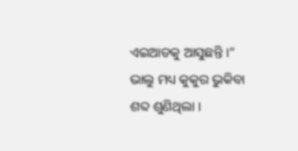ଏଇଆଡକୁ ଆସୁଛନ୍ତି ।”
ଭାଲୁ ମଧ୍ୟ କୁକୁର ଭୁକିବା ଶବ୍ଦ ଶୁଣିଥିଲା ।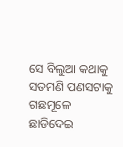ସେ ବିଲୁଆ କଥାକୁ ସତମଣି ପଣସଟାକୁ ଗଛମୂଳେ ଛାଡିଦେଇ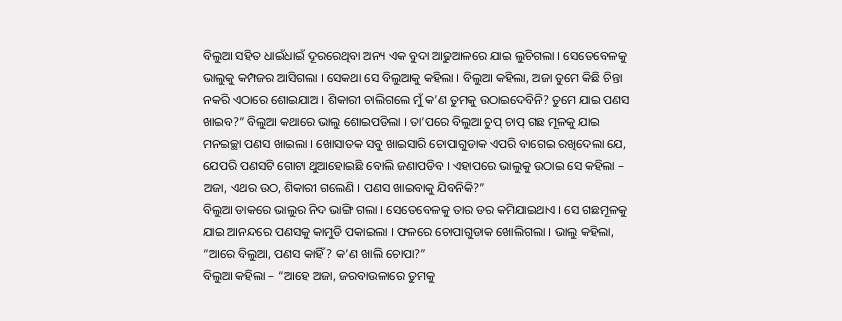ବିଲୁଆ ସହିତ ଧାଇଁଧାଇଁ ଦୂରରେଥିବା ଅନ୍ୟ ଏକ ବୁଦା ଆଢୁଆଳରେ ଯାଇ ଲୁଚିଗଲା । ସେତେବେଳକୁ ଭାଲୁକୁ କମ୍ପଜର ଆସିଗଲା । ସେକଥା ସେ ବିଲୁଆକୁ କହିଲା । ବିଲୁଆ କହିଲା, ଅଜା ତୁମେ କିଛି ଚିନ୍ତା ନକରି ଏଠାରେ ଶୋଇଯାଅ । ଶିକାରୀ ଚାଲିଗଲେ ମୁଁ କ’ଣ ତୁମକୁ ଉଠାଇଦେବିନି? ତୁମେ ଯାଇ ପଣସ ଖାଇବ?” ବିଲୁଆ କଥାରେ ଭାଲୁ ଶୋଇପଡିଲା । ତା’ପରେ ବିଲୁଆ ଚୁପ୍ ଚାପ୍ ଗଛ ମୂଳକୁ ଯାଇ ମନଇଚ୍ଛା ପଣସ ଖାଇଲା । ଖୋସାତକ ସବୁ ଖାଇସାରି ଚୋପାଗୁଡାକ ଏପରି ବାଗେଇ ରଖିଦେଲା ଯେ, ଯେପରି ପଣସଟି ଗୋଟା ଥୁଆହୋଇଛି ବୋଲି ଜଣାପଡିବ । ଏହାପରେ ଭାଲୁକୁ ଉଠାଇ ସେ କହିଲା – ଅଜା, ଏଥର ଉଠ, ଶିକାରୀ ଗଲେଣି । ପଣସ ଖାଇବାକୁ ଯିବନିକି?”
ବିଲୁଆ ଡାକରେ ଭାଲୁର ନିଦ ଭାଙ୍ଗି ଗଲା । ସେତେବେଳକୁ ତାର ଡର କମିଯାଇଥାଏ । ସେ ଗଛମୂଳକୁ ଯାଇ ଆନନ୍ଦରେ ପଣସକୁ କାମୁଡି ପକାଇଲା । ଫଳରେ ଚୋପାଗୁଡାକ ଖୋଲିଗଲା । ଭାଲୁ କହିଲା, “ଆରେ ବିଲୁଆ, ପଣସ କାହିଁ? କ’ଣ ଖାଲି ଚୋପା?”
ବିଲୁଆ କହିଲା – “ଆହେ ଅଜା, ଜରବାଉଳାରେ ତୁମକୁ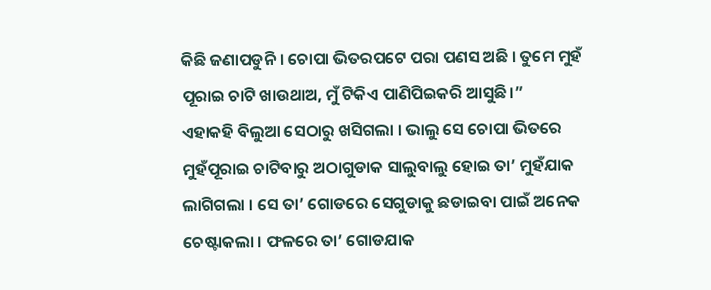କିଛି ଜଣାପଡୁନି । ଚୋପା ଭିତରପଟେ ପରା ପଣସ ଅଛି । ତୁମେ ମୁହଁ ପୂରାଇ ଚାଟି ଖାଉଥାଅ, ମୁଁ ଟିକିଏ ପାଣିପିଇକରି ଆସୁଛି ।”
ଏହାକହି ବିଲୁଆ ସେଠାରୁ ଖସିଗଲା । ଭାଲୁ ସେ ଚୋପା ଭିତରେ ମୁହଁପୂରାଇ ଚାଟିବାରୁ ଅଠାଗୁଡାକ ସାଲୁବାଲୁ ହୋଇ ତା’ ମୁହଁଯାକ ଲାଗିଗଲା । ସେ ତା’ ଗୋଡରେ ସେଗୁଡାକୁ ଛଡାଇବା ପାଇଁ ଅନେକ ଚେଷ୍ଟାକଲା । ଫଳରେ ତା’ ଗୋଡଯାକ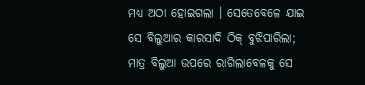ମଧ୍ୟ ଅଠା ହୋଇଗଲା । ସେତେବେଳେ ଯାଇ ସେ ବିଲୁଆର କାରସାଦି ଠିକ୍ ବୁଝିପାରିଲା; ମାତ୍ର ବିଲୁଆ ଉପରେ ରାଗିଲାବେଳକୁ ସେ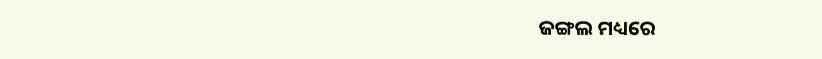ଜଙ୍ଗଲ ମଧ୍ୟରେ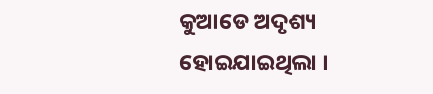କୁଆଡେ ଅଦୃଶ୍ୟ ହୋଇଯାଇଥିଲା ।